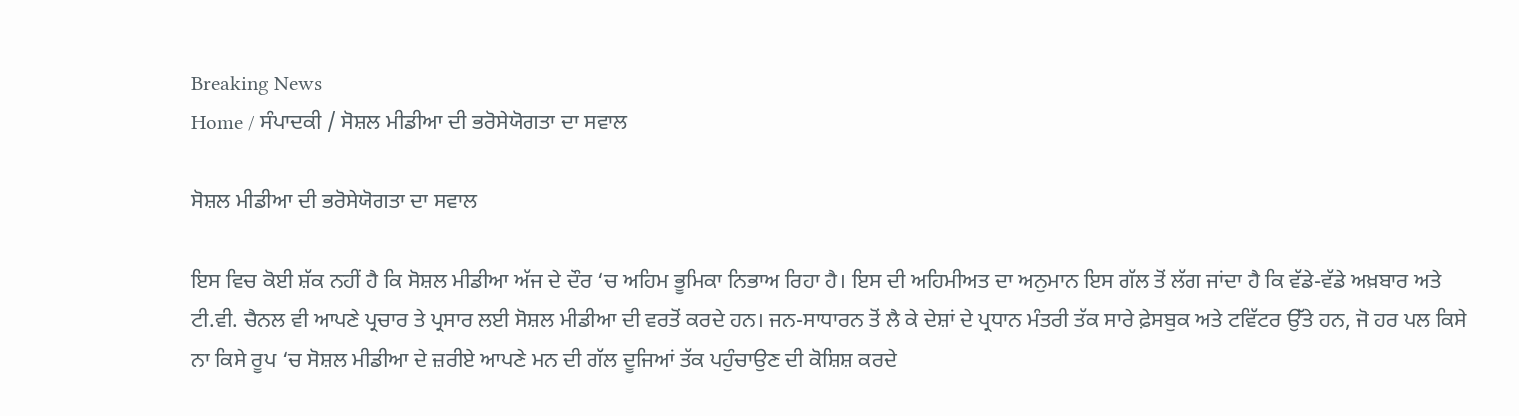Breaking News
Home / ਸੰਪਾਦਕੀ / ਸੋਸ਼ਲ ਮੀਡੀਆ ਦੀ ਭਰੋਸੇਯੋਗਤਾ ਦਾ ਸਵਾਲ

ਸੋਸ਼ਲ ਮੀਡੀਆ ਦੀ ਭਰੋਸੇਯੋਗਤਾ ਦਾ ਸਵਾਲ

ਇਸ ਵਿਚ ਕੋਈ ਸ਼ੱਕ ਨਹੀਂ ਹੈ ਕਿ ਸੋਸ਼ਲ ਮੀਡੀਆ ਅੱਜ ਦੇ ਦੌਰ ‘ਚ ਅਹਿਮ ਭੂਮਿਕਾ ਨਿਭਾਅ ਰਿਹਾ ਹੈ। ਇਸ ਦੀ ਅਹਿਮੀਅਤ ਦਾ ਅਨੁਮਾਨ ਇਸ ਗੱਲ ਤੋਂ ਲੱਗ ਜਾਂਦਾ ਹੈ ਕਿ ਵੱਡੇ-ਵੱਡੇ ਅਖ਼ਬਾਰ ਅਤੇ ਟੀ.ਵੀ. ਚੈਨਲ ਵੀ ਆਪਣੇ ਪ੍ਰਚਾਰ ਤੇ ਪ੍ਰਸਾਰ ਲਈ ਸੋਸ਼ਲ ਮੀਡੀਆ ਦੀ ਵਰਤੋਂ ਕਰਦੇ ਹਨ। ਜਨ-ਸਾਧਾਰਨ ਤੋਂ ਲੈ ਕੇ ਦੇਸ਼ਾਂ ਦੇ ਪ੍ਰਧਾਨ ਮੰਤਰੀ ਤੱਕ ਸਾਰੇ ਫ਼ੇਸਬੁਕ ਅਤੇ ਟਵਿੱਟਰ ਉੱਤੇ ਹਨ, ਜੋ ਹਰ ਪਲ ਕਿਸੇ ਨਾ ਕਿਸੇ ਰੂਪ ‘ਚ ਸੋਸ਼ਲ ਮੀਡੀਆ ਦੇ ਜ਼ਰੀਏ ਆਪਣੇ ਮਨ ਦੀ ਗੱਲ ਦੂਜਿਆਂ ਤੱਕ ਪਹੁੰਚਾਉਣ ਦੀ ਕੋਸ਼ਿਸ਼ ਕਰਦੇ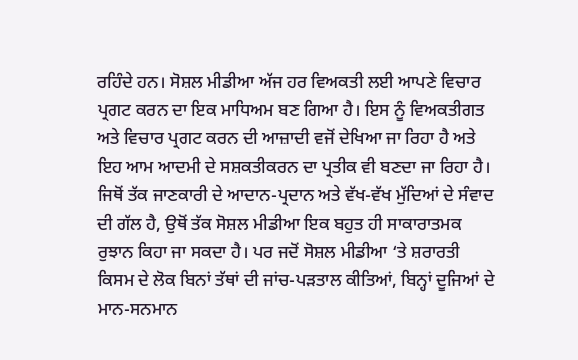ਰਹਿੰਦੇ ਹਨ। ਸੋਸ਼ਲ ਮੀਡੀਆ ਅੱਜ ਹਰ ਵਿਅਕਤੀ ਲਈ ਆਪਣੇ ਵਿਚਾਰ ਪ੍ਰਗਟ ਕਰਨ ਦਾ ਇਕ ਮਾਧਿਅਮ ਬਣ ਗਿਆ ਹੈ। ਇਸ ਨੂੰ ਵਿਅਕਤੀਗਤ ਅਤੇ ਵਿਚਾਰ ਪ੍ਰਗਟ ਕਰਨ ਦੀ ਆਜ਼ਾਦੀ ਵਜੋਂ ਦੇਖਿਆ ਜਾ ਰਿਹਾ ਹੈ ਅਤੇ ਇਹ ਆਮ ਆਦਮੀ ਦੇ ਸਸ਼ਕਤੀਕਰਨ ਦਾ ਪ੍ਰਤੀਕ ਵੀ ਬਣਦਾ ਜਾ ਰਿਹਾ ਹੈ। ਜਿਥੋਂ ਤੱਕ ਜਾਣਕਾਰੀ ਦੇ ਆਦਾਨ-ਪ੍ਰਦਾਨ ਅਤੇ ਵੱਖ-ਵੱਖ ਮੁੱਦਿਆਂ ਦੇ ਸੰਵਾਦ ਦੀ ਗੱਲ ਹੈ, ਉਥੋਂ ਤੱਕ ਸੋਸ਼ਲ ਮੀਡੀਆ ਇਕ ਬਹੁਤ ਹੀ ਸਾਕਾਰਾਤਮਕ ਰੁਝਾਨ ਕਿਹਾ ਜਾ ਸਕਦਾ ਹੈ। ਪਰ ਜਦੋਂ ਸੋਸ਼ਲ ਮੀਡੀਆ ‘ਤੇ ਸ਼ਰਾਰਤੀ ਕਿਸਮ ਦੇ ਲੋਕ ਬਿਨਾਂ ਤੱਥਾਂ ਦੀ ਜਾਂਚ-ਪੜਤਾਲ ਕੀਤਿਆਂ, ਬਿਨ੍ਹਾਂ ਦੂਜਿਆਂ ਦੇ ਮਾਨ-ਸਨਮਾਨ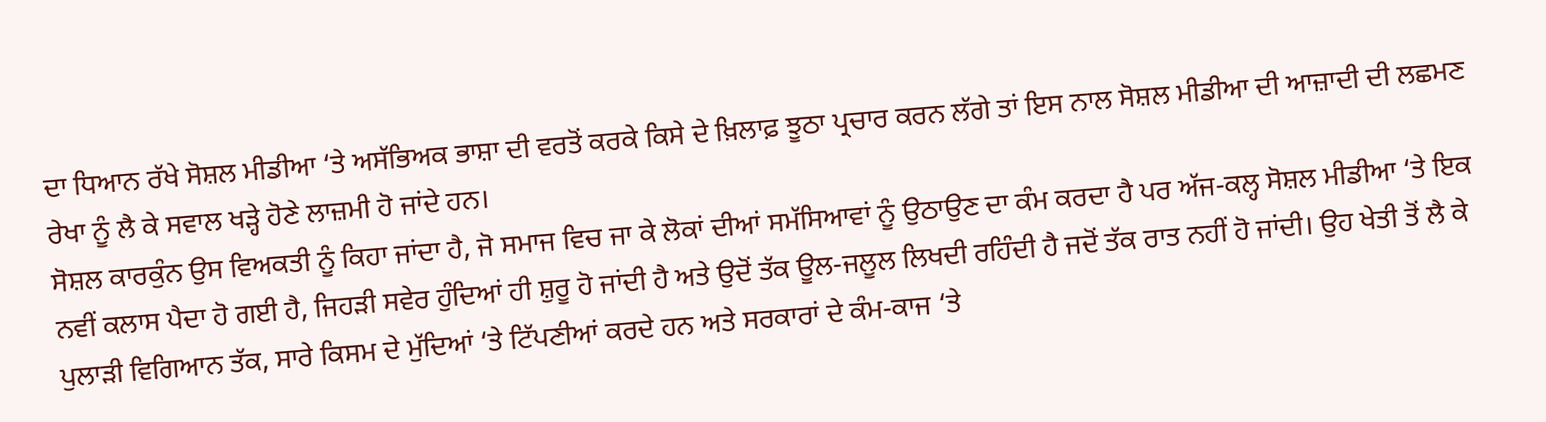ਦਾ ਧਿਆਨ ਰੱਖੇ ਸੋਸ਼ਲ ਮੀਡੀਆ ‘ਤੇ ਅਸੱਭਿਅਕ ਭਾਸ਼ਾ ਦੀ ਵਰਤੋਂ ਕਰਕੇ ਕਿਸੇ ਦੇ ਖ਼ਿਲਾਫ਼ ਝੂਠਾ ਪ੍ਰਚਾਰ ਕਰਨ ਲੱਗੇ ਤਾਂ ਇਸ ਨਾਲ ਸੋਸ਼ਲ ਮੀਡੀਆ ਦੀ ਆਜ਼ਾਦੀ ਦੀ ਲਛਮਣ ਰੇਖਾ ਨੂੰ ਲੈ ਕੇ ਸਵਾਲ ਖੜ੍ਹੇ ਹੋਣੇ ਲਾਜ਼ਮੀ ਹੋ ਜਾਂਦੇ ਹਨ।
ਸੋਸ਼ਲ ਕਾਰਕੁੰਨ ਉਸ ਵਿਅਕਤੀ ਨੂੰ ਕਿਹਾ ਜਾਂਦਾ ਹੈ, ਜੋ ਸਮਾਜ ਵਿਚ ਜਾ ਕੇ ਲੋਕਾਂ ਦੀਆਂ ਸਮੱਸਿਆਵਾਂ ਨੂੰ ਉਠਾਉਣ ਦਾ ਕੰਮ ਕਰਦਾ ਹੈ ਪਰ ਅੱਜ-ਕਲ੍ਹ ਸੋਸ਼ਲ ਮੀਡੀਆ ‘ਤੇ ਇਕ ਨਵੀਂ ਕਲਾਸ ਪੈਦਾ ਹੋ ਗਈ ਹੈ, ਜਿਹੜੀ ਸਵੇਰ ਹੁੰਦਿਆਂ ਹੀ ਸ਼ੁਰੂ ਹੋ ਜਾਂਦੀ ਹੈ ਅਤੇ ਉਦੋਂ ਤੱਕ ਊਲ-ਜਲੂਲ ਲਿਖਦੀ ਰਹਿੰਦੀ ਹੈ ਜਦੋਂ ਤੱਕ ਰਾਤ ਨਹੀਂ ਹੋ ਜਾਂਦੀ। ਉਹ ਖੇਤੀ ਤੋਂ ਲੈ ਕੇ ਪੁਲਾੜੀ ਵਿਗਿਆਨ ਤੱਕ, ਸਾਰੇ ਕਿਸਮ ਦੇ ਮੁੱਦਿਆਂ ‘ਤੇ ਟਿੱਪਣੀਆਂ ਕਰਦੇ ਹਨ ਅਤੇ ਸਰਕਾਰਾਂ ਦੇ ਕੰਮ-ਕਾਜ ‘ਤੇ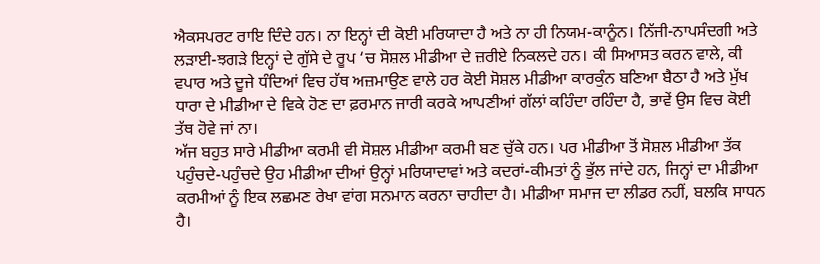ਐਕਸਪਰਟ ਰਾਇ ਦਿੰਦੇ ਹਨ। ਨਾ ਇਨ੍ਹਾਂ ਦੀ ਕੋਈ ਮਰਿਯਾਦਾ ਹੈ ਅਤੇ ਨਾ ਹੀ ਨਿਯਮ-ਕਾਨੂੰਨ। ਨਿੱਜੀ-ਨਾਪਸੰਦਗੀ ਅਤੇ ਲੜਾਈ-ਝਗੜੇ ਇਨ੍ਹਾਂ ਦੇ ਗੁੱਸੇ ਦੇ ਰੂਪ ‘ਚ ਸੋਸ਼ਲ ਮੀਡੀਆ ਦੇ ਜ਼ਰੀਏ ਨਿਕਲਦੇ ਹਨ। ਕੀ ਸਿਆਸਤ ਕਰਨ ਵਾਲੇ, ਕੀ ਵਪਾਰ ਅਤੇ ਦੂਜੇ ਧੰਦਿਆਂ ਵਿਚ ਹੱਥ ਅਜ਼ਮਾਉਣ ਵਾਲੇ ਹਰ ਕੋਈ ਸੋਸ਼ਲ ਮੀਡੀਆ ਕਾਰਕੁੰਨ ਬਣਿਆ ਬੈਠਾ ਹੈ ਅਤੇ ਮੁੱਖ ਧਾਰਾ ਦੇ ਮੀਡੀਆ ਦੇ ਵਿਕੇ ਹੋਣ ਦਾ ਫ਼ਰਮਾਨ ਜਾਰੀ ਕਰਕੇ ਆਪਣੀਆਂ ਗੱਲਾਂ ਕਹਿੰਦਾ ਰਹਿੰਦਾ ਹੈ, ਭਾਵੇਂ ਉਸ ਵਿਚ ਕੋਈ ਤੱਥ ਹੋਵੇ ਜਾਂ ਨਾ।
ਅੱਜ ਬਹੁਤ ਸਾਰੇ ਮੀਡੀਆ ਕਰਮੀ ਵੀ ਸੋਸ਼ਲ ਮੀਡੀਆ ਕਰਮੀ ਬਣ ਚੁੱਕੇ ਹਨ। ਪਰ ਮੀਡੀਆ ਤੋਂ ਸੋਸ਼ਲ ਮੀਡੀਆ ਤੱਕ ਪਹੁੰਚਦੇ-ਪਹੁੰਚਦੇ ਉਹ ਮੀਡੀਆ ਦੀਆਂ ਉਨ੍ਹਾਂ ਮਰਿਯਾਦਾਵਾਂ ਅਤੇ ਕਦਰਾਂ-ਕੀਮਤਾਂ ਨੂੰ ਭੁੱਲ ਜਾਂਦੇ ਹਨ, ਜਿਨ੍ਹਾਂ ਦਾ ਮੀਡੀਆ ਕਰਮੀਆਂ ਨੂੰ ਇਕ ਲਛਮਣ ਰੇਖਾ ਵਾਂਗ ਸਨਮਾਨ ਕਰਨਾ ਚਾਹੀਦਾ ਹੈ। ਮੀਡੀਆ ਸਮਾਜ ਦਾ ਲੀਡਰ ਨਹੀਂ, ਬਲਕਿ ਸਾਧਨ ਹੈ।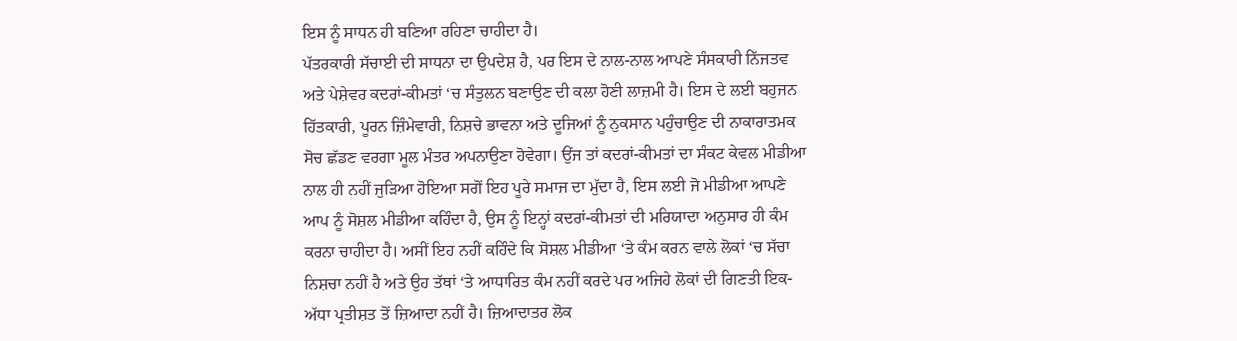ਇਸ ਨੂੰ ਸਾਧਨ ਹੀ ਬਣਿਆ ਰਹਿਣਾ ਚਾਹੀਦਾ ਹੈ।
ਪੱਤਰਕਾਰੀ ਸੱਚਾਈ ਦੀ ਸਾਧਨਾ ਦਾ ਉਪਦੇਸ਼ ਹੈ, ਪਰ ਇਸ ਦੇ ਨਾਲ-ਨਾਲ ਆਪਣੇ ਸੰਸਕਾਰੀ ਨਿੱਜਤਵ ਅਤੇ ਪੇਸ਼ੇਵਰ ਕਦਰਾਂ-ਕੀਮਤਾਂ ‘ਚ ਸੰਤੁਲਨ ਬਣਾਉਣ ਦੀ ਕਲਾ ਹੋਣੀ ਲਾਜ਼ਮੀ ਹੈ। ਇਸ ਦੇ ਲਈ ਬਹੁਜਨ ਹਿੱਤਕਾਰੀ, ਪੂਰਨ ਜ਼ਿੰਮੇਵਾਰੀ, ਨਿਸ਼ਚੇ ਭਾਵਨਾ ਅਤੇ ਦੂਜਿਆਂ ਨੂੰ ਨੁਕਸਾਨ ਪਹੁੰਚਾਉਣ ਦੀ ਨਾਕਾਰਾਤਮਕ ਸੋਚ ਛੱਡਣ ਵਰਗਾ ਮੂਲ ਮੰਤਰ ਅਪਨਾਉਣਾ ਹੋਵੇਗਾ। ਉਂਜ ਤਾਂ ਕਦਰਾਂ-ਕੀਮਤਾਂ ਦਾ ਸੰਕਟ ਕੇਵਲ ਮੀਡੀਆ ਨਾਲ ਹੀ ਨਹੀਂ ਜੁੜਿਆ ਹੋਇਆ ਸਗੋਂ ਇਹ ਪੂਰੇ ਸਮਾਜ ਦਾ ਮੁੱਦਾ ਹੈ, ਇਸ ਲਈ ਜੋ ਮੀਡੀਆ ਆਪਣੇ ਆਪ ਨੂੰ ਸੋਸ਼ਲ ਮੀਡੀਆ ਕਹਿੰਦਾ ਹੈ, ਉਸ ਨੂੰ ਇਨ੍ਹਾਂ ਕਦਰਾਂ-ਕੀਮਤਾਂ ਦੀ ਮਰਿਯਾਦਾ ਅਨੁਸਾਰ ਹੀ ਕੰਮ ਕਰਨਾ ਚਾਹੀਦਾ ਹੈ। ਅਸੀਂ ਇਹ ਨਹੀਂ ਕਹਿੰਦੇ ਕਿ ਸੋਸ਼ਲ ਮੀਡੀਆ ‘ਤੇ ਕੰਮ ਕਰਨ ਵਾਲੇ ਲੋਕਾਂ ‘ਚ ਸੱਚਾ ਨਿਸ਼ਚਾ ਨਹੀਂ ਹੈ ਅਤੇ ਉਹ ਤੱਥਾਂ ‘ਤੇ ਆਧਾਰਿਤ ਕੰਮ ਨਹੀਂ ਕਰਦੇ ਪਰ ਅਜਿਹੇ ਲੋਕਾਂ ਦੀ ਗਿਣਤੀ ਇਕ-ਅੱਧਾ ਪ੍ਰਤੀਸ਼ਤ ਤੋਂ ਜ਼ਿਆਦਾ ਨਹੀਂ ਹੈ। ਜ਼ਿਆਦਾਤਰ ਲੋਕ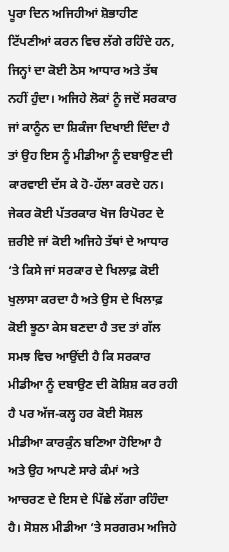ਪੂਰਾ ਦਿਨ ਅਜਿਹੀਆਂ ਸ਼ੋਭਾਹੀਣ ਟਿੱਪਣੀਆਂ ਕਰਨ ਵਿਚ ਲੱਗੇ ਰਹਿੰਦੇ ਹਨ, ਜਿਨ੍ਹਾਂ ਦਾ ਕੋਈ ਠੋਸ ਆਧਾਰ ਅਤੇ ਤੱਥ ਨਹੀਂ ਹੁੰਦਾ। ਅਜਿਹੇ ਲੋਕਾਂ ਨੂੰ ਜਦੋਂ ਸਰਕਾਰ ਜਾਂ ਕਾਨੂੰਨ ਦਾ ਸ਼ਿਕੰਜਾ ਦਿਖਾਈ ਦਿੰਦਾ ਹੈ ਤਾਂ ਉਹ ਇਸ ਨੂੰ ਮੀਡੀਆ ਨੂੰ ਦਬਾਉਣ ਦੀ ਕਾਰਵਾਈ ਦੱਸ ਕੇ ਹੋ-ਹੱਲਾ ਕਰਦੇ ਹਨ। ਜੇਕਰ ਕੋਈ ਪੱਤਰਕਾਰ ਖੋਜ ਰਿਪੋਰਟ ਦੇ ਜ਼ਰੀਏ ਜਾਂ ਕੋਈ ਅਜਿਹੇ ਤੱਥਾਂ ਦੇ ਆਧਾਰ ‘ਤੇ ਕਿਸੇ ਜਾਂ ਸਰਕਾਰ ਦੇ ਖਿਲਾਫ਼ ਕੋਈ ਖੁਲਾਸਾ ਕਰਦਾ ਹੈ ਅਤੇ ਉਸ ਦੇ ਖਿਲਾਫ਼ ਕੋਈ ਝੂਠਾ ਕੇਸ ਬਣਦਾ ਹੈ ਤਦ ਤਾਂ ਗੱਲ ਸਮਝ ਵਿਚ ਆਉਂਦੀ ਹੈ ਕਿ ਸਰਕਾਰ ਮੀਡੀਆ ਨੂੰ ਦਬਾਉਣ ਦੀ ਕੋਸ਼ਿਸ਼ ਕਰ ਰਹੀ ਹੈ ਪਰ ਅੱਜ-ਕਲ੍ਹ ਹਰ ਕੋਈ ਸੋਸ਼ਲ ਮੀਡੀਆ ਕਾਰਕੁੰਨ ਬਣਿਆ ਹੋਇਆ ਹੈ ਅਤੇ ਉਹ ਆਪਣੇ ਸਾਰੇ ਕੰਮਾਂ ਅਤੇ ਆਚਰਣ ਦੇ ਇਸ ਦੇ ਪਿੱਛੇ ਲੱਗਾ ਰਹਿੰਦਾ ਹੈ। ਸੋਸ਼ਲ ਮੀਡੀਆ ‘ਤੇ ਸਰਗਰਮ ਅਜਿਹੇ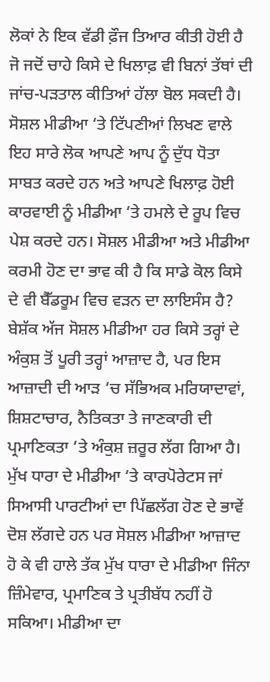ਲੋਕਾਂ ਨੇ ਇਕ ਵੱਡੀ ਫ਼ੌਜ ਤਿਆਰ ਕੀਤੀ ਹੋਈ ਹੈ ਜੋ ਜਦੋਂ ਚਾਹੇ ਕਿਸੇ ਦੇ ਖਿਲਾਫ਼ ਵੀ ਬਿਨਾਂ ਤੱਥਾਂ ਦੀ ਜਾਂਚ-ਪੜਤਾਲ ਕੀਤਿਆਂ ਹੱਲਾ ਬੋਲ ਸਕਦੀ ਹੈ। ਸੋਸ਼ਲ ਮੀਡੀਆ ‘ਤੇ ਟਿੱਪਣੀਆਂ ਲਿਖਣ ਵਾਲੇ ਇਹ ਸਾਰੇ ਲੋਕ ਆਪਣੇ ਆਪ ਨੂੰ ਦੁੱਧ ਧੋਤਾ ਸਾਬਤ ਕਰਦੇ ਹਨ ਅਤੇ ਆਪਣੇ ਖਿਲਾਫ਼ ਹੋਈ ਕਾਰਵਾਈ ਨੂੰ ਮੀਡੀਆ ‘ਤੇ ਹਮਲੇ ਦੇ ਰੂਪ ਵਿਚ ਪੇਸ਼ ਕਰਦੇ ਹਨ। ਸੋਸ਼ਲ ਮੀਡੀਆ ਅਤੇ ਮੀਡੀਆ ਕਰਮੀ ਹੋਣ ਦਾ ਭਾਵ ਕੀ ਹੈ ਕਿ ਸਾਡੇ ਕੋਲ ਕਿਸੇ ਦੇ ਵੀ ਬੈੱਡਰੂਮ ਵਿਚ ਵੜਨ ਦਾ ਲਾਇਸੰਸ ਹੈ?
ਬੇਸ਼ੱਕ ਅੱਜ ਸੋਸ਼ਲ ਮੀਡੀਆ ਹਰ ਕਿਸੇ ਤਰ੍ਹਾਂ ਦੇ ਅੰਕੁਸ਼ ਤੋਂ ਪੂਰੀ ਤਰ੍ਹਾਂ ਆਜ਼ਾਦ ਹੈ, ਪਰ ਇਸ ਆਜ਼ਾਦੀ ਦੀ ਆੜ ‘ਚ ਸੱਭਿਅਕ ਮਰਿਯਾਦਾਵਾਂ, ਸ਼ਿਸ਼ਟਾਚਾਰ, ਨੈਤਿਕਤਾ ਤੇ ਜਾਣਕਾਰੀ ਦੀ ਪ੍ਰਮਾਣਿਕਤਾ ‘ਤੇ ਅੰਕੁਸ਼ ਜ਼ਰੂਰ ਲੱਗ ਗਿਆ ਹੈ। ਮੁੱਖ ਧਾਰਾ ਦੇ ਮੀਡੀਆ ‘ਤੇ ਕਾਰਪੋਰੇਟਸ ਜਾਂ ਸਿਆਸੀ ਪਾਰਟੀਆਂ ਦਾ ਪਿੱਛਲੱਗ ਹੋਣ ਦੇ ਭਾਵੇਂ ਦੋਸ਼ ਲੱਗਦੇ ਹਨ ਪਰ ਸੋਸ਼ਲ ਮੀਡੀਆ ਆਜ਼ਾਦ ਹੋ ਕੇ ਵੀ ਹਾਲੇ ਤੱਕ ਮੁੱਖ ਧਾਰਾ ਦੇ ਮੀਡੀਆ ਜਿੰਨਾ ਜ਼ਿੰਮੇਵਾਰ, ਪ੍ਰਮਾਣਿਕ ਤੇ ਪ੍ਰਤੀਬੱਧ ਨਹੀਂ ਹੋ ਸਕਿਆ। ਮੀਡੀਆ ਦਾ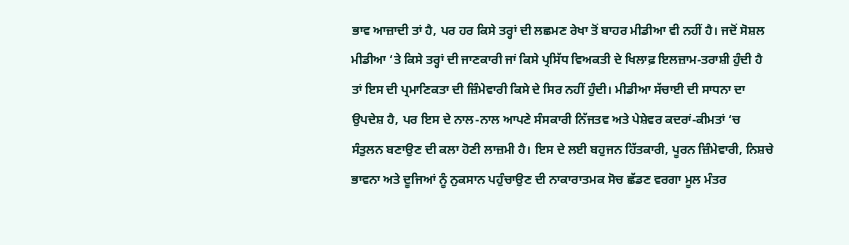ਭਾਵ ਆਜ਼ਾਦੀ ਤਾਂ ਹੈ, ਪਰ ਹਰ ਕਿਸੇ ਤਰ੍ਹਾਂ ਦੀ ਲਛਮਣ ਰੇਖਾ ਤੋਂ ਬਾਹਰ ਮੀਡੀਆ ਵੀ ਨਹੀਂ ਹੈ। ਜਦੋਂ ਸੋਸ਼ਲ ਮੀਡੀਆ ‘ਤੇ ਕਿਸੇ ਤਰ੍ਹਾਂ ਦੀ ਜਾਣਕਾਰੀ ਜਾਂ ਕਿਸੇ ਪ੍ਰਸਿੱਧ ਵਿਅਕਤੀ ਦੇ ਖਿਲਾਫ਼ ਇਲਜ਼ਾਮ-ਤਰਾਸ਼ੀ ਹੁੰਦੀ ਹੈ ਤਾਂ ਇਸ ਦੀ ਪ੍ਰਮਾਣਿਕਤਾ ਦੀ ਜ਼ਿੰਮੇਵਾਰੀ ਕਿਸੇ ਦੇ ਸਿਰ ਨਹੀਂ ਹੁੰਦੀ। ਮੀਡੀਆ ਸੱਚਾਈ ਦੀ ਸਾਧਨਾ ਦਾ ਉਪਦੇਸ਼ ਹੈ, ਪਰ ਇਸ ਦੇ ਨਾਲ-ਨਾਲ ਆਪਣੇ ਸੰਸਕਾਰੀ ਨਿੱਜਤਵ ਅਤੇ ਪੇਸ਼ੇਵਰ ਕਦਰਾਂ-ਕੀਮਤਾਂ ‘ਚ ਸੰਤੁਲਨ ਬਣਾਉਣ ਦੀ ਕਲਾ ਹੋਣੀ ਲਾਜ਼ਮੀ ਹੈ। ਇਸ ਦੇ ਲਈ ਬਹੁਜਨ ਹਿੱਤਕਾਰੀ, ਪੂਰਨ ਜ਼ਿੰਮੇਵਾਰੀ, ਨਿਸ਼ਚੇ ਭਾਵਨਾ ਅਤੇ ਦੂਜਿਆਂ ਨੂੰ ਨੁਕਸਾਨ ਪਹੁੰਚਾਉਣ ਦੀ ਨਾਕਾਰਾਤਮਕ ਸੋਚ ਛੱਡਣ ਵਰਗਾ ਮੂਲ ਮੰਤਰ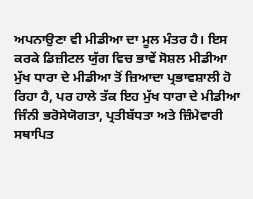ਅਪਨਾਉਣਾ ਵੀ ਮੀਡੀਆ ਦਾ ਮੂਲ ਮੰਤਰ ਹੈ। ਇਸ ਕਰਕੇ ਡਿਜ਼ੀਟਲ ਯੁੱਗ ਵਿਚ ਭਾਵੇਂ ਸੋਸ਼ਲ ਮੀਡੀਆ ਮੁੱਖ ਧਾਰਾ ਦੇ ਮੀਡੀਆ ਤੋਂ ਜ਼ਿਆਦਾ ਪ੍ਰਭਾਵਸ਼ਾਲੀ ਹੋ ਰਿਹਾ ਹੈ, ਪਰ ਹਾਲੇ ਤੱਕ ਇਹ ਮੁੱਖ ਧਾਰਾ ਦੇ ਮੀਡੀਆ ਜਿੰਨੀ ਭਰੋਸੇਯੋਗਤਾ, ਪ੍ਰਤੀਬੱਧਤਾ ਅਤੇ ਜ਼ਿੰਮੇਵਾਰੀ ਸਥਾਪਿਤ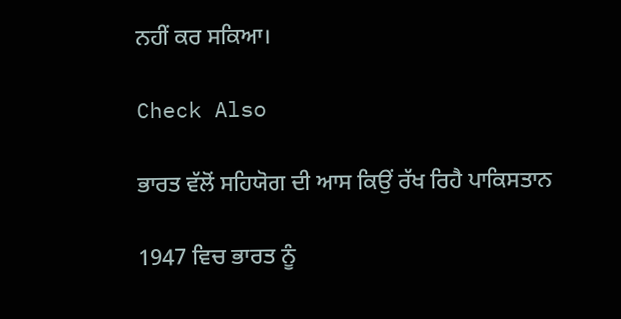ਨਹੀਂ ਕਰ ਸਕਿਆ।

Check Also

ਭਾਰਤ ਵੱਲੋਂ ਸਹਿਯੋਗ ਦੀ ਆਸ ਕਿਉਂ ਰੱਖ ਰਿਹੈ ਪਾਕਿਸਤਾਨ

1947 ਵਿਚ ਭਾਰਤ ਨੂੰ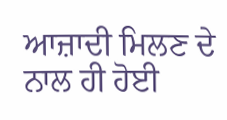ਆਜ਼ਾਦੀ ਮਿਲਣ ਦੇ ਨਾਲ ਹੀ ਹੋਈ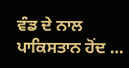ਵੰਡ ਦੇ ਨਾਲ ਪਾਕਿਸਤਾਨ ਹੋਂਦ …